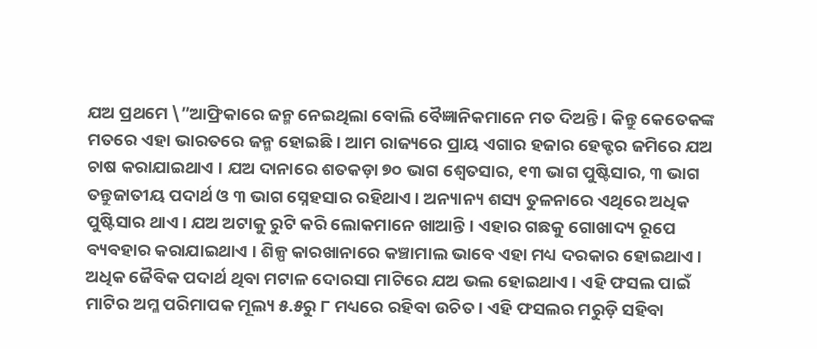ଯଅ ପ୍ରଥମେ \”ଆଫ୍ରିକାରେ ଜନ୍ମ ନେଇଥିଲା ବୋଲି ବୈଜ୍ଞାନିକମାନେ ମତ ଦିଅନ୍ତି । କିନ୍ତୁ କେତେକଙ୍କ ମତରେ ଏହା ଭାରତରେ ଜନ୍ମ ହୋଇଛି । ଆମ ରାଜ୍ୟରେ ପ୍ରାୟ ଏଗାର ହଜାର ହେକ୍ଟର ଜମିରେ ଯଅ ଚାଷ କରାଯାଇଥାଏ । ଯଅ ଦାନାରେ ଶତକଡ଼ା ୭୦ ଭାଗ ଶ୍ୱେତସାର, ୧୩ ଭାଗ ପୁଷ୍ଟିସାର, ୩ ଭାଗ ତନ୍ତୁଜାତୀୟ ପଦାର୍ଥ ଓ ୩ ଭାଗ ସ୍ନେହସାର ରହିଥାଏ । ଅନ୍ୟାନ୍ୟ ଶସ୍ୟ ତୁଳନାରେ ଏଥିରେ ଅଧିକ ପୁଷ୍ଟିସାର ଥାଏ । ଯଅ ଅଟାକୁ ରୁଟି କରି ଲୋକମାନେ ଖାଆନ୍ତି । ଏହାର ଗଛକୁ ଗୋଖାଦ୍ୟ ରୂପେ ବ୍ୟବହାର କରାଯାଇଥାଏ । ଶିଳ୍ପ କାରଖାନାରେ କଞ୍ଚାମାଲ ଭାବେ ଏହା ମଧ୍ୟ ଦରକାର ହୋଇଥାଏ ।
ଅଧିକ ଜୈବିକ ପଦାର୍ଥ ଥିବା ମଟାଳ ଦୋରସା ମାଟିରେ ଯଅ ଭଲ ହୋଇଥାଏ । ଏହି ଫସଲ ପାଇଁ ମାଟିର ଅମ୍ଳ ପରିମାପକ ମୂଲ୍ୟ ୫.୫ରୁ ୮ ମଧ୍ୟରେ ରହିବା ଉଚିତ । ଏହି ଫସଲର ମରୁଡ଼ି ସହିବା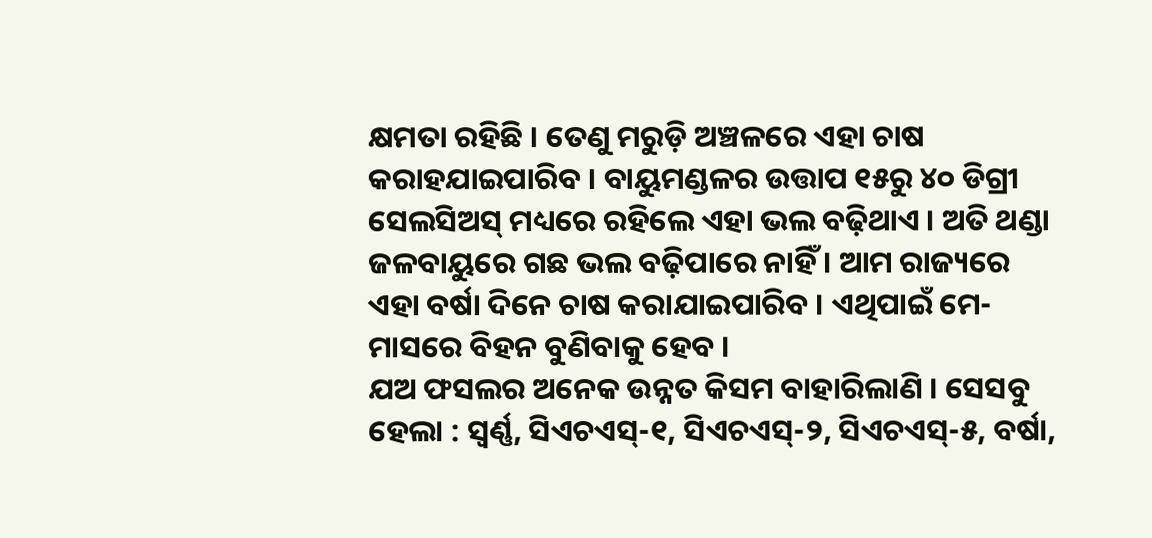କ୍ଷମତା ରହିଛି । ତେଣୁ ମରୁଡ଼ି ଅଞ୍ଚଳରେ ଏହା ଚାଷ କରାହଯାଇପାରିବ । ବାୟୁମଣ୍ଡଳର ଉତ୍ତାପ ୧୫ରୁ ୪୦ ଡିଗ୍ରୀ ସେଲସିଅସ୍ ମଧ୍ୟରେ ରହିଲେ ଏହା ଭଲ ବଢ଼ିଥାଏ । ଅତି ଥଣ୍ଡା ଜଳବାୟୁରେ ଗଛ ଭଲ ବଢ଼ିପାରେ ନାହିଁ । ଆମ ରାଜ୍ୟରେ ଏହା ବର୍ଷା ଦିନେ ଚାଷ କରାଯାଇପାରିବ । ଏଥିପାଇଁ ମେ- ମାସରେ ବିହନ ବୁଣିବାକୁ ହେବ ।
ଯଅ ଫସଲର ଅନେକ ଉନ୍ନତ କିସମ ବାହାରିଲାଣି । ସେସବୁ ହେଲା : ସ୍ୱର୍ଣ୍ଣ, ସିଏଚଏସ୍-୧, ସିଏଚଏସ୍-୨, ସିଏଚଏସ୍-୫, ବର୍ଷା,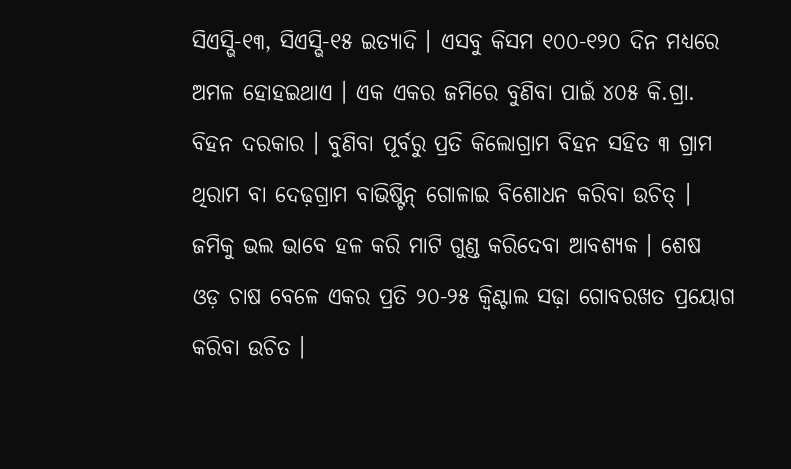ସିଏସ୍ଭି-୧୩, ସିଏସ୍ଭି-୧୫ ଇତ୍ୟାଦି । ଏସବୁ କିସମ ୧୦୦-୧୨୦ ଦିନ ମଧ୍ୟରେ ଅମଳ ହୋହଇଥାଏ । ଏକ ଏକର ଜମିରେ ବୁଣିବା ପାଇଁ ୪୦୫ କି.ଗ୍ରା. ବିହନ ଦରକାର । ବୁଣିବା ପୂର୍ବରୁ ପ୍ରତି କିଲୋଗ୍ରାମ ବିହନ ସହିତ ୩ ଗ୍ରାମ ଥିରାମ ବା ଦେଢ଼ଗ୍ରାମ ବାଭିଷ୍ଟିନ୍ ଗୋଳାଇ ବିଶୋଧନ କରିବା ଉଚିତ୍ । ଜମିକୁ ଭଲ ଭାବେ ହଳ କରି ମାଟି ଗୁଣ୍ଡ କରିଦେବା ଆବଶ୍ୟକ । ଶେଷ ଓଡ଼ ଚାଷ ବେଳେ ଏକର ପ୍ରତି ୨୦-୨୫ କ୍ୱିଣ୍ଟାଲ ସଢ଼ା ଗୋବରଖତ ପ୍ରୟୋଗ କରିବା ଉଚିତ ।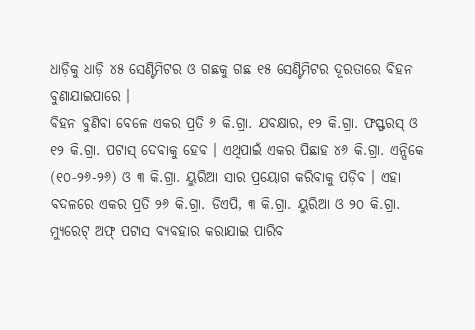ଧାଡ଼ିକୁ ଧାଡ଼ି ୪୫ ସେଣ୍ଟିମିଟର ଓ ଗଛକୁ ଗଛ ୧୫ ସେଣ୍ଟିମିଟର ଦୂରତାରେ ବିହନ ବୁଣାଯାଇପାରେ ।
ବିହନ ବୁଣିବା ବେଳେ ଏକର ପ୍ରତି ୬ କି.ଗ୍ରା. ଯବକ୍ଷାର, ୧୨ କି.ଗ୍ରା. ଫସ୍ଫରସ୍ ଓ ୧୨ କି.ଗ୍ରା. ପଟାସ୍ ଦେବାକୁ ହେବ । ଏଥିପାଇଁ ଏକର ପିଛାହ ୪୬ କି.ଗ୍ରା. ଏନ୍ପିକେ (୧୦-୨୬-୨୬) ଓ ୩ କି.ଗ୍ରା. ୟୁରିଆ ସାର ପ୍ରୟୋଗ କରିବାକୁ ପଡ଼ିବ । ଏହା ବଦଳରେ ଏକର ପ୍ରତି ୨୬ କି.ଗ୍ରା. ଡିଏପି, ୩ କି.ଗ୍ରା. ୟୁରିଆ ଓ ୨୦ କି.ଗ୍ରା. ମ୍ୟୁରେଟ୍ ଅଫ୍ ପଟାସ ବ୍ୟବହାର କରାଯାଇ ପାରିବ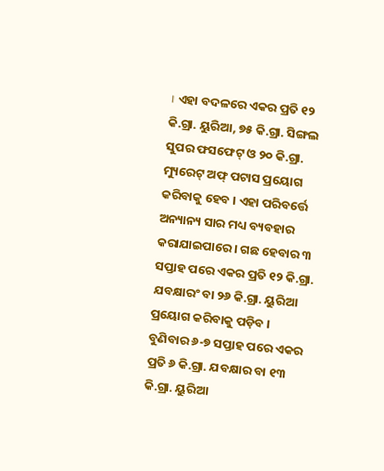। ଏହା ବଦଳରେ ଏକର ପ୍ରତି ୧୨ କି.ଗ୍ରା. ୟୁରିଆ, ୭୫ କି.ଗ୍ରା. ସିଙ୍ଗଲ ସୁପର ଫସଫେଟ୍ ଓ ୨୦ କି.ଗ୍ରା. ମ୍ୟୁରେଟ୍ ଅଫ୍ ପଟାସ ପ୍ରୟୋଗ କରିବାକୁ ହେବ । ଏହା ପରିବର୍ତ୍ତେ ଅନ୍ୟାନ୍ୟ ସାର ମଧ୍ୟ ବ୍ୟବହାର କରାଯାଇପାରେ । ଗଛ ହେବାର ୩ ସପ୍ତାହ ପରେ ଏକର ପ୍ରତି ୧୨ କି.ଗ୍ରା. ଯବକ୍ଷାରଂ ବା ୨୬ କି.ଗ୍ରା. ୟୁରିଆ ପ୍ରୟୋଗ କରିବାକୁ ପଡ଼ିବ । ବୁଣିବାର ୬-୭ ସପ୍ତାହ ପରେ ଏକର ପ୍ରତି ୬ କି.ଗ୍ରା. ଯବକ୍ଷାର ବା ୧୩ କି.ଗ୍ରା. ୟୁରିଆ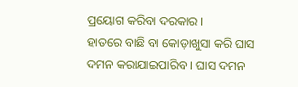ପ୍ରୟୋଗ କରିବା ଦରକାର ।
ହାତରେ ବାଛି ବା କୋଡ଼ାଖୁସା କରି ଘାସ ଦମନ କରାଯାଇପାରିବ । ଘାସ ଦମନ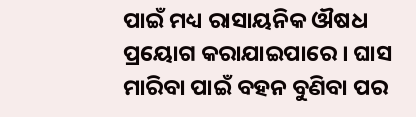ପାଇଁ ମଧ୍ୟ ରାସାୟନିକ ଔଷଧ ପ୍ରୟୋଗ କରାଯାଇପାରେ । ଘାସ ମାରିବା ପାଇଁ ବହନ ବୁଣିବା ପର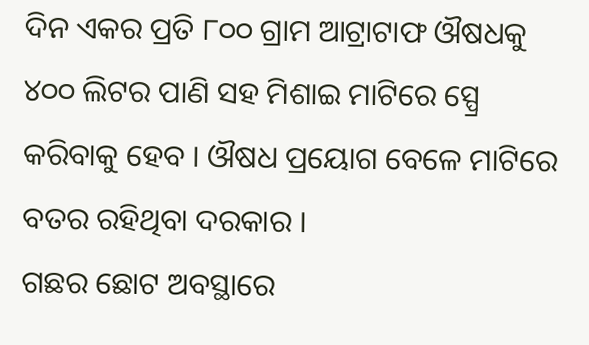ଦିନ ଏକର ପ୍ରତି ୮୦୦ ଗ୍ରାମ ଆଟ୍ରାଟାଫ ଔଷଧକୁ ୪୦୦ ଲିଟର ପାଣି ସହ ମିଶାଇ ମାଟିରେ ସ୍ପ୍ରେ କରିବାକୁ ହେବ । ଔଷଧ ପ୍ରୟୋଗ ବେଳେ ମାଟିରେ ବତର ରହିଥିବା ଦରକାର ।
ଗଛର ଛୋଟ ଅବସ୍ଥାରେ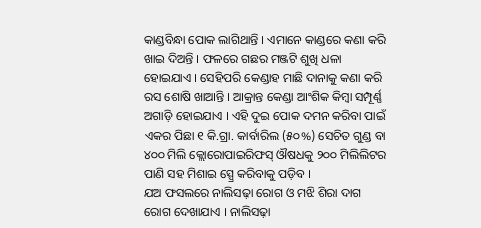କାଣ୍ଡବିନ୍ଧା ପୋକ ଲାଗିଥାନ୍ତି । ଏମାନେ କାଣ୍ଡରେ କଣା କରି ଖାଇ ଦିଅନ୍ତି । ଫଳରେ ଗଛର ମଞ୍ଜଟି ଶୁଖି ଧଳା ହୋଇଯାଏ । ସେହିପରି କେଣ୍ଡାହ ମାଛି ଦାନାକୁ କଣା କରି ରସ ଶୋଷି ଖାଆନ୍ତି । ଆକ୍ରାନ୍ତ କେଣ୍ଡା ଆଂଶିକ କିମ୍ବା ସମ୍ପୂର୍ଣ୍ଣ ଅଗାଡ଼ି ହୋଇଯାଏ । ଏହି ଦୁଇ ପୋକ ଦମନ କରିବା ପାଇଁ ଏକର ପିଛା ୧ କି.ଗ୍ରା. କାର୍ବାରିଲ (୫୦%) ସେଚିତ ଗୁଣ୍ଡ ବା ୪୦୦ ମିଲି କ୍ଲୋରୋପାଇରିଫସ୍ ଔଷଧକୁ ୨୦୦ ମିଲିଲିଟର ପାଣି ସହ ମିଶାଇ ସ୍ପ୍ରେ କରିବାକୁ ପଡ଼ିବ ।
ଯଅ ଫସଲରେ ନାଲିସଢ଼ା ରୋଗ ଓ ମଝି ଶିରା ଦାଗ ରୋଗ ଦେଖାଯାଏ । ନାଲିସଢ଼ା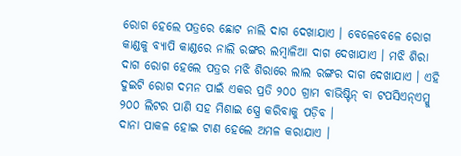ରୋଗ ହେଲେ ପତ୍ରରେ ଛୋଟ ନାଲି ଦାଗ ଦେଖାଯାଏ । ବେଳେବେଳେ ରୋଗ କାଣ୍ଡକୁ ବ୍ୟାପି କାଣ୍ଡରେ ନାଲି ରଙ୍ଗର ଲମ୍ବାଳିଆ ଦାଗ ଦେଖାଯାଏ । ମଝି ଶିରା ଦାଗ ରୋଗ ହେଲେ ପତ୍ରର ମଝି ଶିରାରେ ଲାଲ ରଙ୍ଗର ଦାଗ ଦେଖାଯାଏ । ଏହି ଦୁଇଟି ରୋଗ ଦମନ ପାଇଁ ଏକର ପ୍ରତି ୨୦୦ ଗ୍ରାମ ବାଭିଷ୍ଟିନ୍ ବା ଟପସିଏନ୍ଏମ୍କୁ ୨୦୦ ଲିଟର ପାଣି ସହ ମିଶାଇ ସ୍ପ୍ରେ କରିବାକୁ ପଡ଼ିବ ।
ଦାନା ପାକଳ ହୋଇ ଟାଣ ହେଲେ ଅମଳ କରାଯାଏ ।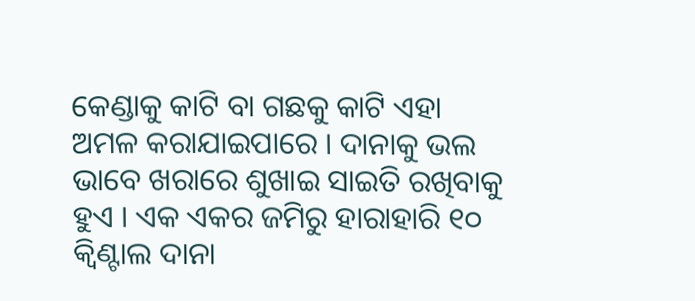କେଣ୍ଡାକୁ କାଟି ବା ଗଛକୁ କାଟି ଏହା ଅମଳ କରାଯାଇପାରେ । ଦାନାକୁ ଭଲ ଭାବେ ଖରାରେ ଶୁଖାଇ ସାଇତି ରଖିବାକୁ ହୁଏ । ଏକ ଏକର ଜମିରୁ ହାରାହାରି ୧୦ କ୍ୱିଣ୍ଟାଲ ଦାନା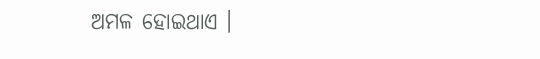ଅମଳ ହୋଇଥାଏ ।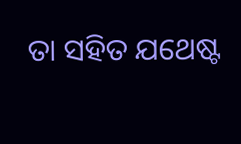ତା ସହିତ ଯଥେଷ୍ଟ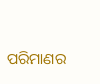ପରିମାଣର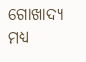ଗୋଖାଦ୍ୟ ମଧ୍ୟ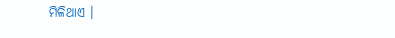ମିଳିଥାଏ ।